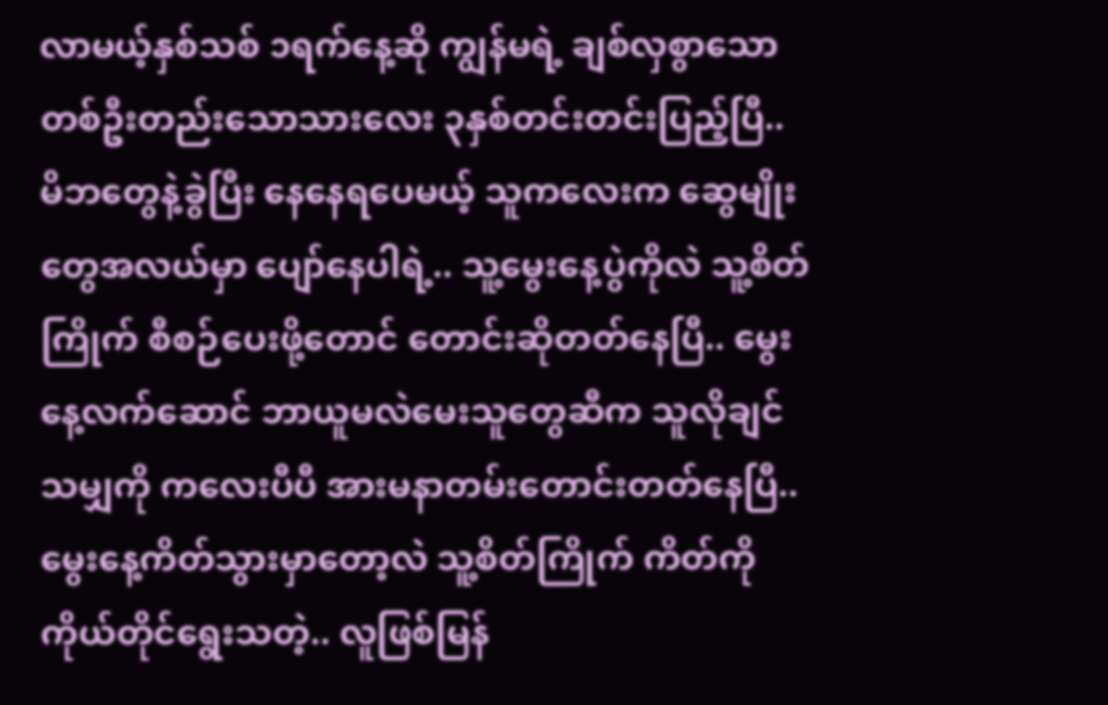လာမယ့်နှစ်သစ် ၁ရက်နေ့ဆို ကျွန်မရဲ့ ချစ်လှစွာသော တစ်ဦးတည်းသောသားလေး ၃နှစ်တင်းတင်းပြည့်ပြီ.. မိဘတွေနဲ့ခွဲပြီး နေနေရပေမယ့် သူကလေးက ဆွေမျိုးတွေအလယ်မှာ ပျော်နေပါရဲ့.. သူ့မွေးနေ့ပွဲကိုလဲ သူ့စိတ်ကြိုက် စီစဉ်ပေးဖို့တောင် တောင်းဆိုတတ်နေပြီ.. မွေးနေ့လက်ဆောင် ဘာယူမလဲမေးသူတွေဆီက သူလိုချင်သမျှကို ကလေးပီပီ အားမနာတမ်းတောင်းတတ်နေပြီ.. မွေးနေ့ကိတ်သွားမှာတော့လဲ သူ့စိတ်ကြိုက် ကိတ်ကို ကိုယ်တိုင်ရွေးသတဲ့.. လူဖြစ်မြန်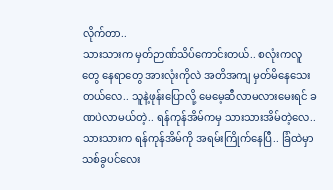လိုက်တာ..
သားသားက မှတ်ဉာဏ်သိပ်ကောင်းတယ်.. စလုံးကလူတွေ နေရာတွေ အားလုံးကိုလဲ အတိအကျ မှတ်မိနေသေးတယ်လေ.. သူနဲ့ဖုန်းပြောလို့ မေမေ့ဆီလာမလားမေးရင် ခဏပဲလာမယ်တဲ့.. ရန်ကုန်အိမ်ကမှ သားသားအိမ်တဲ့လေ.. သားသားက ရန်ကုန်အိမ်ကို အရမ်းကြိုက်နေပြီ.. ခြံထဲမှာ သစ်ခွပင်လေး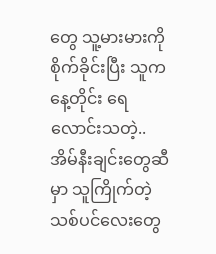တွေ သူ့မားမားကိုစိုက်ခိုင်းပြီး သူကနေ့တိုင်း ရေလောင်းသတဲ့.. အိမ်နီးချင်းတွေဆီမှာ သူကြိုက်တဲ့သစ်ပင်လေးတွေ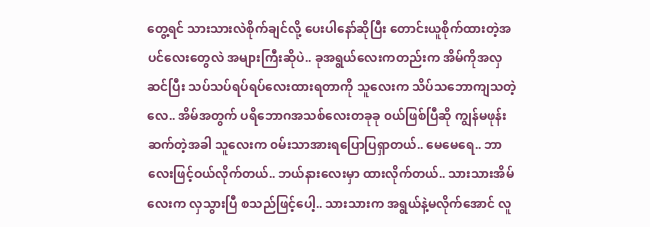တွေ့ရင် သားသားလဲစိုက်ချင်လို့ ပေးပါနော်ဆိုပြီး တောင်းယူစိုက်ထားတဲ့အပင်လေးတွေလဲ အများကြီးဆိုပဲ.. ခုအရွယ်လေးကတည်းက အိမ်ကိုအလှဆင်ပြီး သပ်သပ်ရပ်ရပ်လေးထားရတာကို သူလေးက သိပ်သဘောကျသတဲ့လေ.. အိမ်အတွက် ပရိဘောဂအသစ်လေးတခုခု ၀ယ်ဖြစ်ပြီဆို ကျွန်မဖုန်းဆက်တဲ့အခါ သူလေးက ၀မ်းသာအားရပြောပြရှာတယ်.. မေမေရေ.. ဘာလေးဖြင့်ဝယ်လိုက်တယ်.. ဘယ်နားလေးမှာ ထားလိုက်တယ်.. သားသားအိမ်လေးက လှသွားပြီ စသည်ဖြင့်ပေါ့.. သားသားက အရွယ်နဲ့မလိုက်အောင် လူ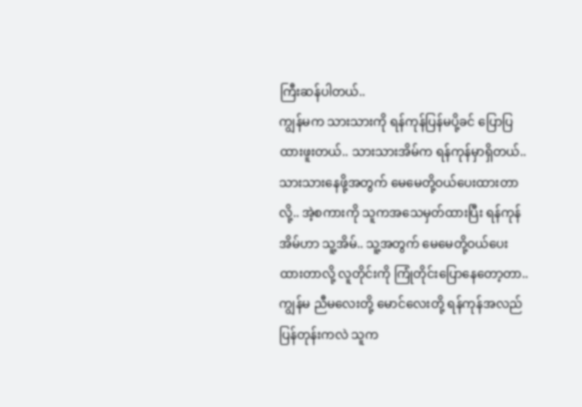ကြီးဆန်ပါတယ်..
ကျွန်မက သားသားကို ရန်ကုန်ပြန်မပို့ခင် ပြောပြထားဖူးတယ်.. သားသားအိမ်က ရန်ကုန်မှာရှိတယ်.. သားသားနေဖို့အတွက် မေမေတို့ဝယ်ပေးထားတာလို့.. အဲ့စကားကို သူကအသေမှတ်ထားပြီး ရန်ကုန်အိမ်ဟာ သူ့အိမ်.. သူ့အတွက် မေမေတို့ဝယ်ပေးထားတာလို့ လူတိုင်းကို ကြုံတိုင်းပြောနေတော့တာ.. ကျွန်မ ညီမလေးတို့ မောင်လေးတို့ ရန်ကုန်အလည်ပြန်တုန်းကလဲ သူက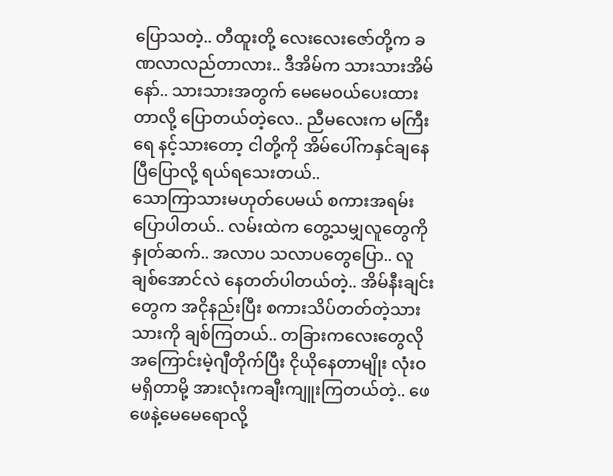ပြောသတဲ့.. တီထူးတို့ လေးလေးဇော်တို့က ခဏလာလည်တာလား.. ဒီအိမ်က သားသားအိမ်နော်.. သားသားအတွက် မေမေဝယ်ပေးထားတာလို့ ပြောတယ်တဲ့လေ.. ညီမလေးက မကြီးရေ နင့်သားတော့ ငါတို့ကို အိမ်ပေါ်ကနှင်ချနေပြီပြောလို့ ရယ်ရသေးတယ်..
သောကြာသားမဟုတ်ပေမယ် စကားအရမ်းပြောပါတယ်.. လမ်းထဲက တွေ့သမျှလူတွေကို နှုတ်ဆက်.. အလာပ သလာပတွေပြော.. လူချစ်အောင်လဲ နေတတ်ပါတယ်တဲ့.. အိမ်နီးချင်းတွေက အငိုနည်းပြီး စကားသိပ်တတ်တဲ့သားသားကို ချစ်ကြတယ်.. တခြားကလေးတွေလို အကြောင်းမဲ့ဂျီတိုက်ပြီး ငိုယိုနေတာမျိုး လုံးဝမရှိတာမို့ အားလုံးကချီးကျူးကြတယ်တဲ့.. ဖေဖေနဲ့မေမေရောလို့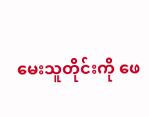မေးသူတိုင်းကို ဖေ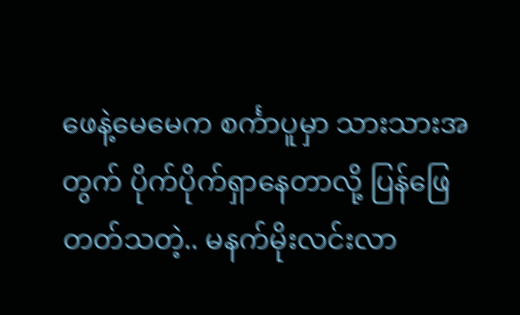ဖေနဲ့မေမေက စင်္ကာပူမှာ သားသားအတွက် ပိုက်ပိုက်ရှာနေတာလို့ ပြန်ဖြေတတ်သတဲ့.. မနက်မိုးလင်းလာ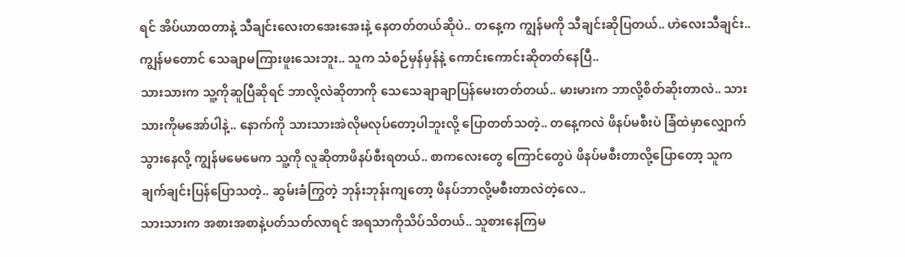ရင် အိပ်ယာထတာနဲ့ သီချင်းလေးတအေးအေးနဲ့ နေတတ်တယ်ဆိုပဲ.. တနေ့က ကျွန်မကို သီချင်းဆိုပြတယ်.. ဟဲလေးသီချင်း.. ကျွန်မတောင် သေချာမကြားဖူးသေးဘူး.. သူက သံစဉ်မှန်မှန်နဲ့ ကောင်းကောင်းဆိုတတ်နေပြီ..
သားသားက သူ့ကိုဆူပြီဆိုရင် ဘာလို့လဲဆိုတာကို သေသေချာချာပြန်မေးတတ်တယ်.. မားမားက ဘာလို့စိတ်ဆိုးတာလဲ.. သားသားကိုမအော်ပါနဲ့.. နောက်ကို သားသားအဲလိုမလုပ်တော့ပါဘူးလို့ ပြောတတ်သတဲ့.. တနေ့ကလဲ ဖိနပ်မစီးပဲ ခြံထဲမှာလျှောက်သွားနေလို့ ကျွန်မမေမေက သူ့ကို လူဆိုတာဖိနပ်စီးရတယ်.. စာကလေးတွေ ကြောင်တွေပဲ ဖိနပ်မစီးတာလို့ပြောတော့ သူက ချက်ချင်းပြန်ပြောသတဲ့.. ဆွမ်းခံကြွတဲ့ ဘုန်းဘုန်းကျတော့ ဖိနပ်ဘာလို့မစီးတာလဲတဲ့လေ..
သားသားက အစားအစာနဲ့ပတ်သတ်လာရင် အရသာကိုသိပ်သိတယ်.. သူစားနေကြမ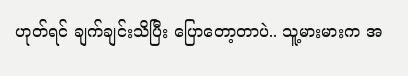ဟုတ်ရင် ချက်ချင်းသိပြီး ပြောတော့တာပဲ.. သူ့မားမားက အ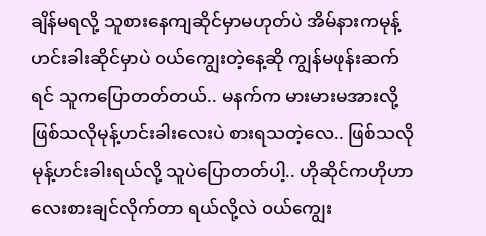ချိန်မရလို့ သူစားနေကျဆိုင်မှာမဟုတ်ပဲ အိမ်နားကမုန့်ဟင်းခါးဆိုင်မှာပဲ ၀ယ်ကျွေးတဲ့နေ့ဆို ကျွန်မဖုန်းဆက်ရင် သူကပြောတတ်တယ်.. မနက်က မားမားမအားလို့ ဖြစ်သလိုမုန့်ဟင်းခါးလေးပဲ စားရသတဲ့လေ.. ဖြစ်သလိုမုန့်ဟင်းခါးရယ်လို့ သူပဲပြောတတ်ပါ့.. ဟိုဆိုင်ကဟိုဟာလေးစားချင်လိုက်တာ ရယ်လို့လဲ ၀ယ်ကျွေး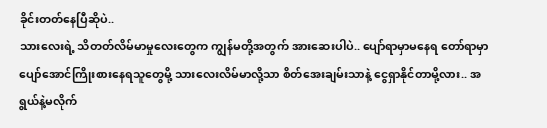ခိုင်းတတ်နေပြီဆိုပဲ..
သားလေးရဲ့ သိတတ်လိမ်မာမှုလေးတွေက ကျွန်မတို့အတွက် အားဆေးပါပဲ.. ပျော်ရာမှာမနေရ တော်ရာမှာပျော်အောင်ကြိုးစားနေရသူတွေမို့ သားလေးလိမ်မာလို့သာ စိတ်အေးချမ်းသာနဲ့ ငွေရှာနိုင်တာမို့လား.. အရွယ်နဲ့မလိုက်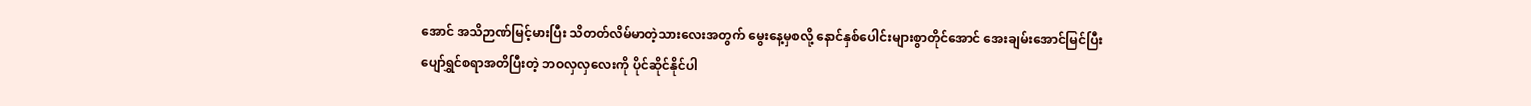အောင် အသိဉာဏ်မြင့်မားပြီး သိတတ်လိမ်မာတဲ့သားလေးအတွက် မွေးနေ့မှစလို့ နောင်နှစ်ပေါင်းများစွာတိုင်အောင် အေးချမ်းအောင်မြင်ပြီး ပျော်ရွှင်စရာအတိပြီးတဲ့ ဘဝလှလှလေးကို ပိုင်ဆိုင်နိုင်ပါ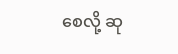စေလို့ ဆု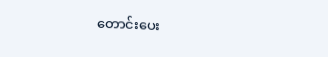တောင်းပေး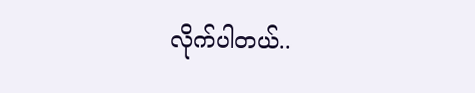လိုက်ပါတယ်..